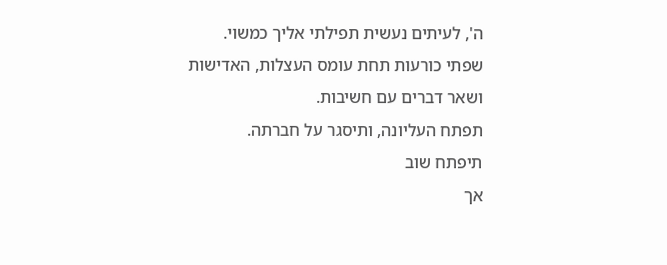ה', לעיתים נעשית תפילתי אליך כמשוי.
שפתי כורעות תחת עומס העצלות, האדישות
ושאר דברים עם חשיבות.
תפתח העליונה, ותיסגר על חברתה.
תיפתח שוב
אך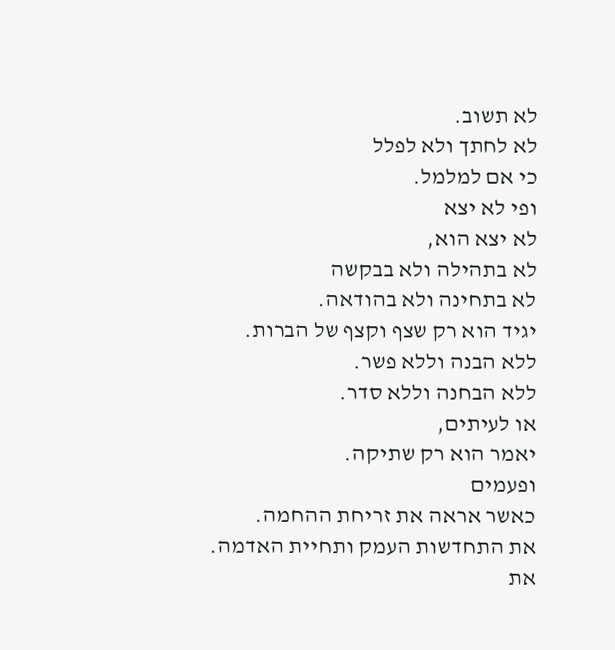לא תשוב.
לא לחתך ולא לפלל
כי אם למלמל.
ופי לא יצא
לא יצא הוא,
לא בתהילה ולא בבקשה
לא בתחינה ולא בהודאה.
יגיד הוא רק שצף וקצף של הברות.
ללא הבנה וללא פשר.
ללא הבחנה וללא סדר.
או לעיתים,
יאמר הוא רק שתיקה.
ופעמים
כאשר אראה את זריחת ההחמה.
את התחדשות העמק ותחיית האדמה.
את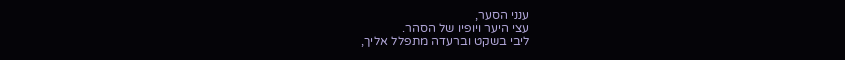ענני הסער,
עצי היער ויופיו של הסהר.
ליבי בשקט וברעדה מתפלל אליך,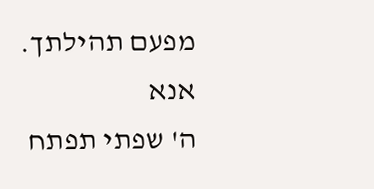מפעם תהילתך.
אנא
ה' שפתי תפתח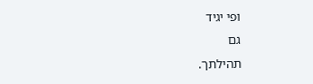ופי יגיד
גם
תהילתך.